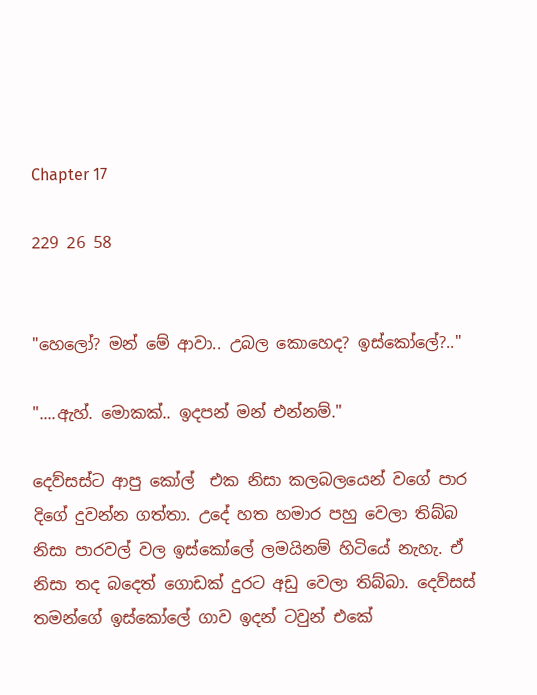Chapter 17

229 26 58


"හෙලෝ? මන් මේ ආවා.. උබල කොහෙද? ඉස්කෝලේ?.."

"....ඇහ්. මොකක්.. ඉදපන් මන් එන්නම්."

දෙව්සස්ට ආපු කෝල්  එක නිසා කලබලයෙන් වගේ පාර දිගේ දුවන්න ගත්තා. උදේ හත හමාර පහු වෙලා තිබ්බ නිසා පාරවල් වල ඉස්කෝලේ ලමයිනම් හිටියේ නැහැ. ඒ නිසා තද බදෙත් ගොඩක් දුරට අඩු වෙලා තිබ්බා. දෙව්සස් තමන්ගේ ඉස්කෝලේ ගාව ඉදන් ටවුන් එකේ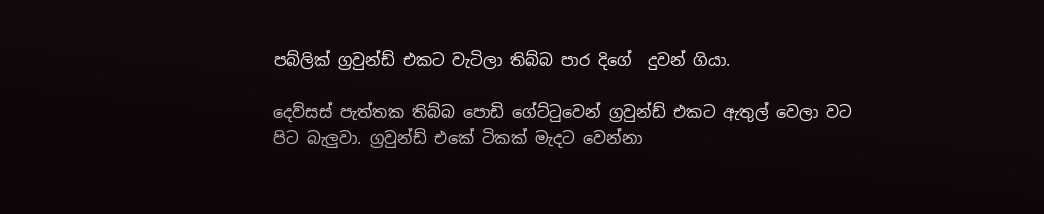පබ්ලික් ග්‍රවුන්ඩ් එකට වැටිලා තිබ්බ පාර දිගේ  දුවන් ගියා.

දෙව්සස් පැත්තක තිබ්බ පොඩි ගේට්ටුවෙන් ග්‍රවුන්ඩ් එකට ඇතුල් වෙලා වට පිට බැලුවා. ග්‍රවුන්ඩ් එකේ ටිකක් මැදට වෙන්නා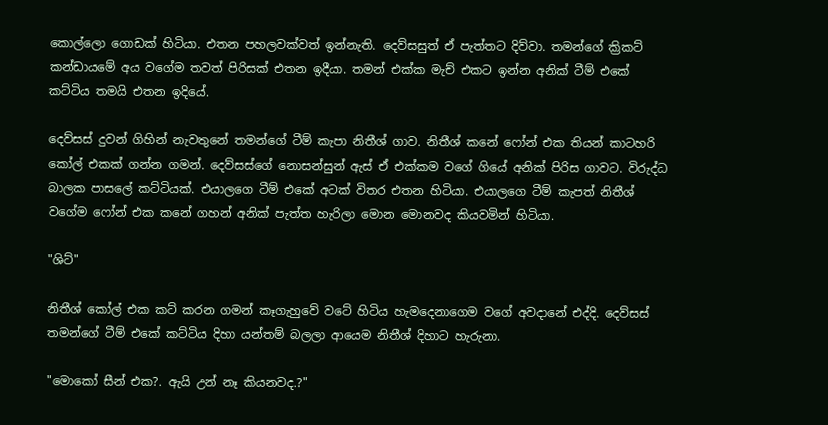කොල්ලො ගොඩක් හිටියා. එතන පහලවක්වත් ඉන්නැති. දෙව්සසුත් ඒ පැත්තට දිව්වා. තමන්ගේ ක්‍රිකට් කන්ඩායමේ අය වගේම තවත් පිරිසක් එතන ඉදීයා. තමන් එක්ක මැච් එකට ඉන්න අනික් ටීම් එකේ කට්ටිය තමයි එතන ඉදියේ.

දෙව්සස් දුවන් ගිහින් නැවතුනේ තමන්ගේ ටීම් කැපා නිතීශ් ගාව. නිතීශ් කනේ ෆෝන් එක තියන් කාටහරි කෝල් එකක් ගන්න ගමන්. දෙව්සස්ගේ නොසන්සුන් ඇස් ඒ එක්කම වගේ ගියේ අනික් පිරිස ගාවට. විරුද්ධ බාලක පාසලේ කට්ටියක්. එයාලගෙ ටීම් එකේ අටක් විතර එතන හිටියා. එයාලගෙ ටීම් කැපත් නිතීශ් වගේම ෆෝන් එක කනේ ගහන් අනික් පැත්ත හැරිලා මොන මොනවද කියවමින් හිටියා.

"ශිට්"

නිතීශ් කෝල් එක කට් කරන ගමන් කෑගැහුවේ වටේ හිටිය හැමදෙනාගෙම වගේ අවදානේ එද්දි. දෙව්සස් තමන්ගේ ටීම් එකේ කට්ටිය දිහා යන්තම් බලලා ආයෙම නිතීශ් දිහාට හැරුනා.

"මොකෝ සීන් එක?. ඇයි උන් නෑ කියනවද.?"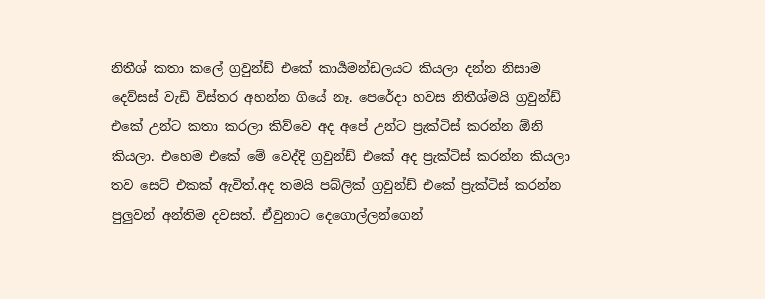නිතීශ් කතා කලේ ග්‍රවුන්ඩ් එකේ කාර්‍යමන්ඩලයට කියලා දන්න නිසාම දෙව්සස් වැඩි විස්තර අහන්න ගියේ නෑ. පෙරේදා හවස නිතීශ්මයි ග්‍රවුන්ඩ් එකේ උන්ට කතා කරලා කිව්වෙ අද අපේ උන්ට ප්‍රැක්ටිස් කරන්න ඕනි කියලා. එහෙම එකේ මේ වෙද්දි ග්‍රවුන්ඩ් එකේ අද ප්‍රැක්ටිස් කරන්න කියලා තව සෙට් එකක් ඇවිත්.අද තමයි පබ්ලික් ග්‍රවුන්ඩ් එකේ ප්‍රැක්ටිස් කරන්න පුලුවන් අන්තිම දවසත්. ඒවුනාට දෙගොල්ලන්ගෙන්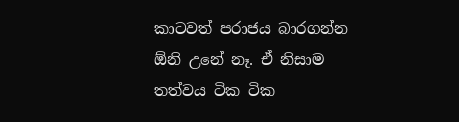කාටවත් පරාජය බාරගන්න ඕනි උනේ නෑ. ඒ නිසාම තත්වය ටික ටික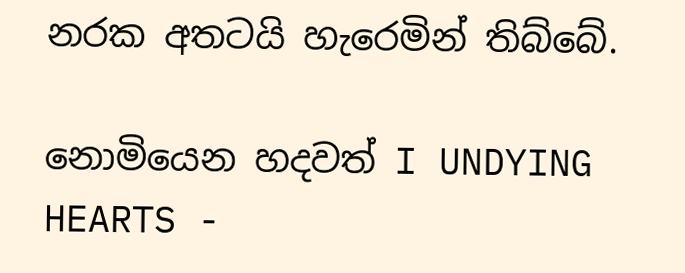නරක අතටයි හැරෙමින් තිබ්බේ.

නොමියෙන හදවත් I UNDYING HEARTS -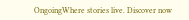OngoingWhere stories live. Discover now